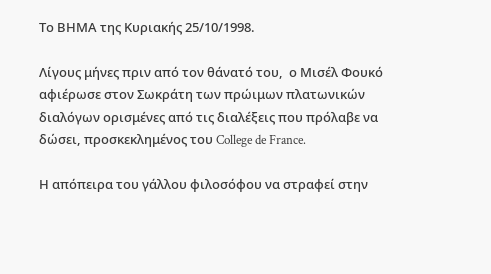Το ΒΗΜΑ της Κυριακής 25/10/1998.

Λίγους μήνες πριν από τον θάνατό του,  ο Μισέλ Φουκό αφιέρωσε στον Σωκράτη των πρώιμων πλατωνικών διαλόγων ορισμένες από τις διαλέξεις που πρόλαβε να δώσει, προσκεκλημένος του College de France.

Η απόπειρα του γάλλου φιλοσόφου να στραφεί στην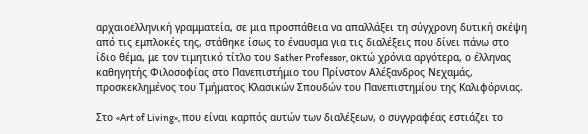αρχαιοελληνική γραμματεία, σε μια προσπάθεια να απαλλάξει τη σύγχρονη δυτική σκέψη από τις εμπλοκές της, στάθηκε ίσως το έναυσμα για τις διαλέξεις που δίνει πάνω στο ίδιο θέμα, με τον τιμητικό τίτλο του Sather Professor, οκτώ χρόνια αργότερα, ο έλληνας καθηγητής Φιλοσοφίας στο Πανεπιστήμιο του Πρίνστον Αλέξανδρος Νεχαμάς, προσκεκλημένος του Τμήματος Κλασικών Σπουδών του Πανεπιστημίου της Καλιφόρνιας.

Στο «Art of Living», που είναι καρπός αυτών των διαλέξεων, ο συγγραφέας εστιάζει το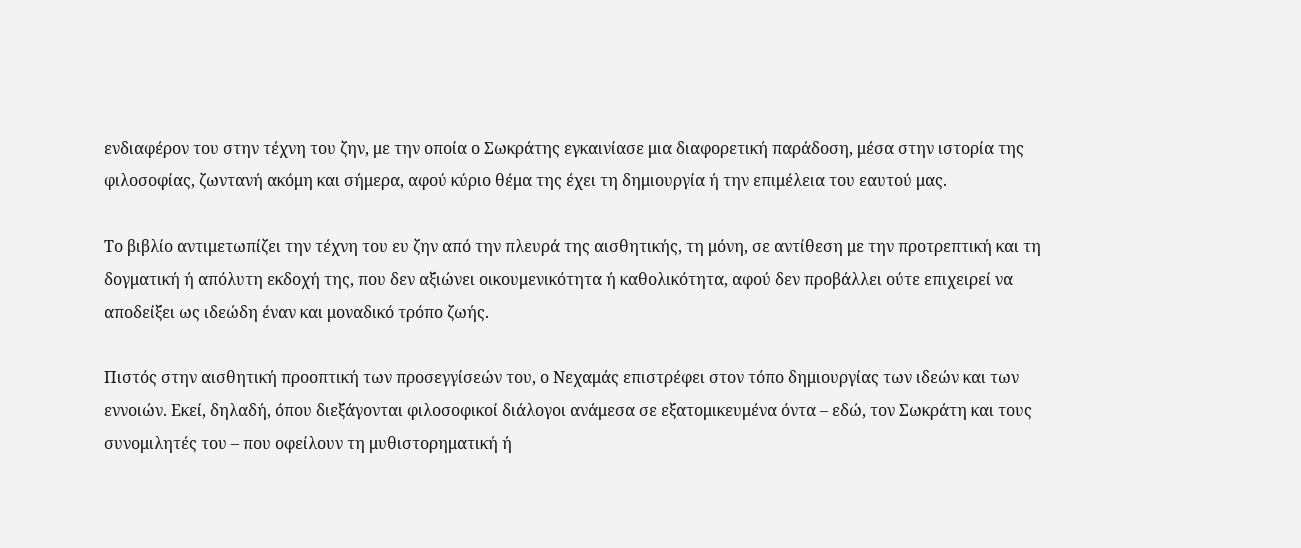ενδιαφέρον του στην τέχνη του ζην, με την οποία ο Σωκράτης εγκαινίασε μια διαφορετική παράδοση, μέσα στην ιστορία της φιλοσοφίας, ζωντανή ακόμη και σήμερα, αφού κύριο θέμα της έχει τη δημιουργία ή την επιμέλεια του εαυτού μας.

Το βιβλίο αντιμετωπίζει την τέχνη του ευ ζην από την πλευρά της αισθητικής, τη μόνη, σε αντίθεση με την προτρεπτική και τη δογματική ή απόλυτη εκδοχή της, που δεν αξιώνει οικουμενικότητα ή καθολικότητα, αφού δεν προβάλλει ούτε επιχειρεί να αποδείξει ως ιδεώδη έναν και μοναδικό τρόπο ζωής.

Πιστός στην αισθητική προοπτική των προσεγγίσεών του, ο Νεχαμάς επιστρέφει στον τόπο δημιουργίας των ιδεών και των εννοιών. Εκεί, δηλαδή, όπου διεξάγονται φιλοσοφικοί διάλογοι ανάμεσα σε εξατομικευμένα όντα – εδώ, τον Σωκράτη και τους συνομιλητές του – που οφείλουν τη μυθιστορηματική ή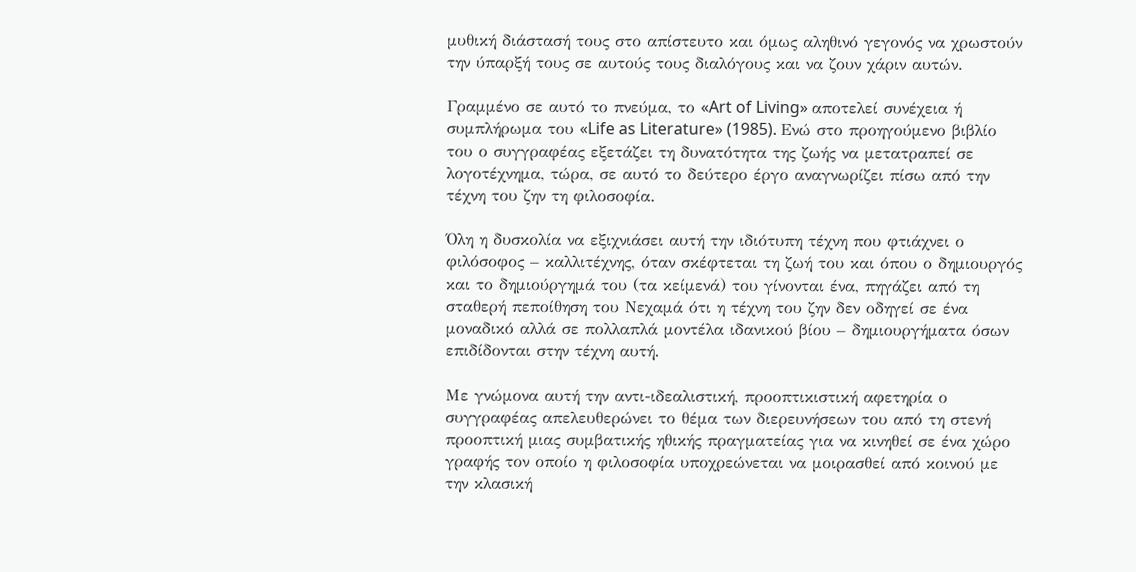μυθική διάστασή τους στο απίστευτο και όμως αληθινό γεγονός να χρωστούν την ύπαρξή τους σε αυτούς τους διαλόγους και να ζουν χάριν αυτών.

Γραμμένο σε αυτό το πνεύμα, το «Art of Living» αποτελεί συνέχεια ή συμπλήρωμα του «Life as Literature» (1985). Ενώ στο προηγούμενο βιβλίο του ο συγγραφέας εξετάζει τη δυνατότητα της ζωής να μετατραπεί σε λογοτέχνημα, τώρα, σε αυτό το δεύτερο έργο αναγνωρίζει πίσω από την τέχνη του ζην τη φιλοσοφία.

Όλη η δυσκολία να εξιχνιάσει αυτή την ιδιότυπη τέχνη που φτιάχνει ο φιλόσοφος – καλλιτέχνης, όταν σκέφτεται τη ζωή του και όπου ο δημιουργός και το δημιούργημά του (τα κείμενά) του γίνονται ένα, πηγάζει από τη σταθερή πεποίθηση του Νεχαμά ότι η τέχνη του ζην δεν οδηγεί σε ένα μοναδικό αλλά σε πολλαπλά μοντέλα ιδανικού βίου – δημιουργήματα όσων επιδίδονται στην τέχνη αυτή.

Με γνώμονα αυτή την αντι-ιδεαλιστική, προοπτικιστική αφετηρία ο συγγραφέας απελευθερώνει το θέμα των διερευνήσεων του από τη στενή προοπτική μιας συμβατικής ηθικής πραγματείας για να κινηθεί σε ένα χώρο γραφής τον οποίο η φιλοσοφία υποχρεώνεται να μοιρασθεί από κοινού με την κλασική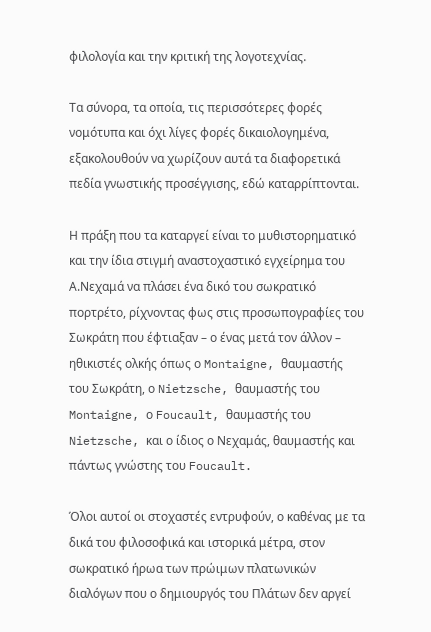φιλολογία και την κριτική της λογοτεχνίας.

Τα σύνορα, τα οποία, τις περισσότερες φορές νομότυπα και όχι λίγες φορές δικαιολογημένα, εξακολουθούν να χωρίζουν αυτά τα διαφορετικά πεδία γνωστικής προσέγγισης, εδώ καταρρίπτονται.

Η πράξη που τα καταργεί είναι το μυθιστορηματικό και την ίδια στιγμή αναστοχαστικό εγχείρημα του Α.Νεχαμά να πλάσει ένα δικό του σωκρατικό πορτρέτο, ρίχνοντας φως στις προσωπογραφίες του Σωκράτη που έφτιαξαν – ο ένας μετά τον άλλον – ηθικιστές ολκής όπως ο Montaigne, θαυμαστής του Σωκράτη, ο Nietzsche, θαυμαστής του Montaigne, ο Foucault, θαυμαστής του Nietzsche, και ο ίδιος ο Νεχαμάς, θαυμαστής και πάντως γνώστης του Foucault.

Όλοι αυτοί οι στοχαστές εντρυφούν, ο καθένας με τα δικά του φιλοσοφικά και ιστορικά μέτρα, στον σωκρατικό ήρωα των πρώιμων πλατωνικών διαλόγων που ο δημιουργός του Πλάτων δεν αργεί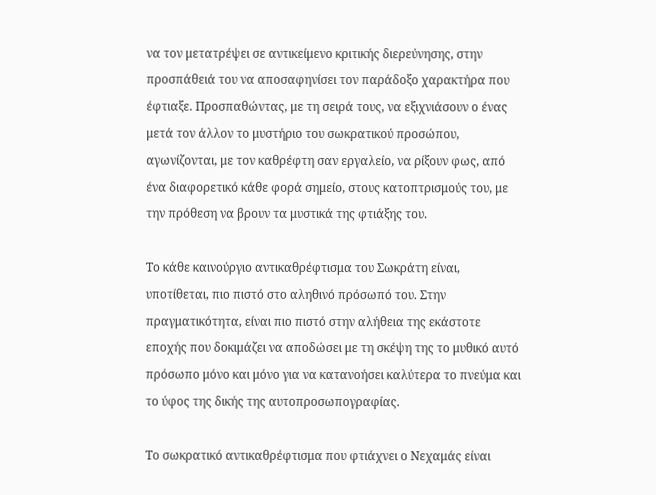να τον μετατρέψει σε αντικείμενο κριτικής διερεύνησης, στην προσπάθειά του να αποσαφηνίσει τον παράδοξο χαρακτήρα που έφτιαξε. Προσπαθώντας, με τη σειρά τους, να εξιχνιάσουν ο ένας μετά τον άλλον το μυστήριο του σωκρατικού προσώπου, αγωνίζονται, με τον καθρέφτη σαν εργαλείο, να ρίξουν φως, από ένα διαφορετικό κάθε φορά σημείο, στους κατοπτρισμούς του, με την πρόθεση να βρουν τα μυστικά της φτιάξης του.

Το κάθε καινούργιο αντικαθρέφτισμα του Σωκράτη είναι, υποτίθεται, πιο πιστό στο αληθινό πρόσωπό του. Στην πραγματικότητα, είναι πιο πιστό στην αλήθεια της εκάστοτε εποχής που δοκιμάζει να αποδώσει με τη σκέψη της το μυθικό αυτό πρόσωπο μόνο και μόνο για να κατανοήσει καλύτερα το πνεύμα και το ύφος της δικής της αυτοπροσωπογραφίας.

Το σωκρατικό αντικαθρέφτισμα που φτιάχνει ο Νεχαμάς είναι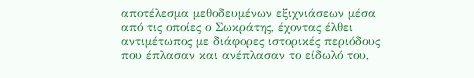αποτέλεσμα μεθοδευμένων εξιχνιάσεων μέσα από τις οποίες ο Σωκράτης, έχοντας έλθει αντιμέτωπος με διάφορες ιστορικές περιόδους που έπλασαν και ανέπλασαν το είδωλό του,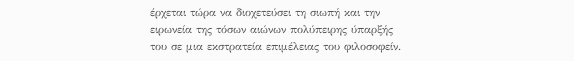έρχεται τώρα να διοχετεύσει τη σιωπή και την ειρωνεία της τόσων αιώνων πολύπειρης ύπαρξής του σε μια εκστρατεία επιμέλειας του φιλοσοφείν.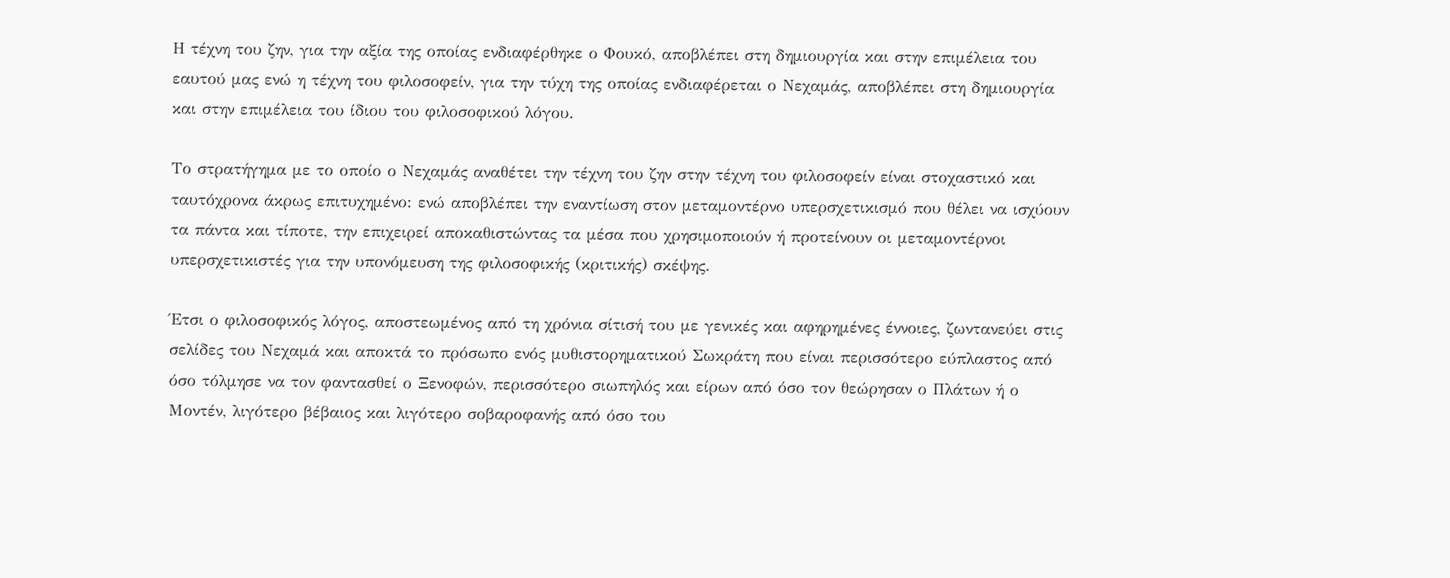Η τέχνη του ζην, για την αξία της οποίας ενδιαφέρθηκε ο Φουκό, αποβλέπει στη δημιουργία και στην επιμέλεια του εαυτού μας ενώ η τέχνη του φιλοσοφείν, για την τύχη της οποίας ενδιαφέρεται ο Νεχαμάς, αποβλέπει στη δημιουργία και στην επιμέλεια του ίδιου του φιλοσοφικού λόγου.

Το στρατήγημα με το οποίο ο Νεχαμάς αναθέτει την τέχνη του ζην στην τέχνη του φιλοσοφείν είναι στοχαστικό και ταυτόχρονα άκρως επιτυχημένο: ενώ αποβλέπει την εναντίωση στον μεταμοντέρνο υπερσχετικισμό που θέλει να ισχύουν τα πάντα και τίποτε, την επιχειρεί αποκαθιστώντας τα μέσα που χρησιμοποιούν ή προτείνουν οι μεταμοντέρνοι υπερσχετικιστές για την υπονόμευση της φιλοσοφικής (κριτικής) σκέψης.

Έτσι ο φιλοσοφικός λόγος, αποστεωμένος από τη χρόνια σίτισή του με γενικές και αφηρημένες έννοιες, ζωντανεύει στις σελίδες του Νεχαμά και αποκτά το πρόσωπο ενός μυθιστορηματικού Σωκράτη που είναι περισσότερο εύπλαστος από όσο τόλμησε να τον φαντασθεί ο Ξενοφών, περισσότερο σιωπηλός και είρων από όσο τον θεώρησαν ο Πλάτων ή ο Μοντέν, λιγότερο βέβαιος και λιγότερο σοβαροφανής από όσο του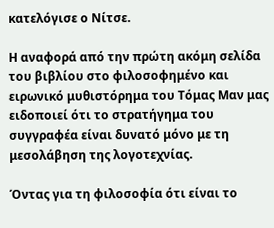κατελόγισε ο Νίτσε.

Η αναφορά από την πρώτη ακόμη σελίδα του βιβλίου στο φιλοσοφημένο και ειρωνικό μυθιστόρημα του Τόμας Μαν μας ειδοποιεί ότι το στρατήγημα του συγγραφέα είναι δυνατό μόνο με τη μεσολάβηση της λογοτεχνίας.

Όντας για τη φιλοσοφία ότι είναι το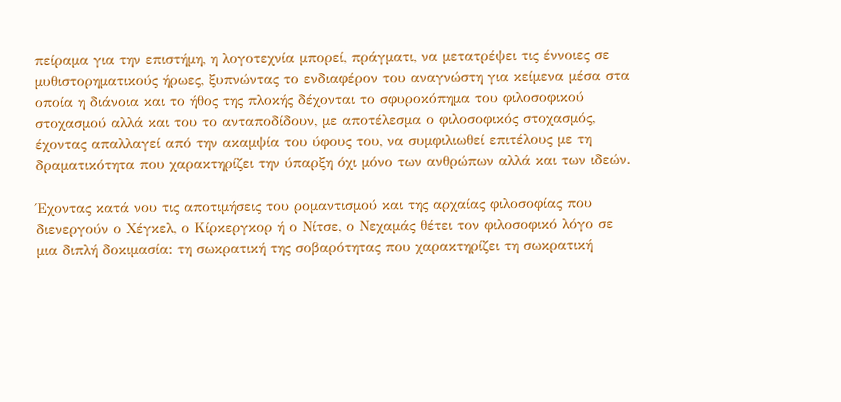πείραμα για την επιστήμη, η λογοτεχνία μπορεί, πράγματι, να μετατρέψει τις έννοιες σε μυθιστορηματικούς ήρωες, ξυπνώντας το ενδιαφέρον του αναγνώστη για κείμενα μέσα στα οποία η διάνοια και το ήθος της πλοκής δέχονται το σφυροκόπημα του φιλοσοφικού στοχασμού αλλά και του το ανταποδίδουν, με αποτέλεσμα ο φιλοσοφικός στοχασμός, έχοντας απαλλαγεί από την ακαμψία του ύφους του, να συμφιλιωθεί επιτέλους με τη δραματικότητα που χαρακτηρίζει την ύπαρξη όχι μόνο των ανθρώπων αλλά και των ιδεών.

Έχοντας κατά νου τις αποτιμήσεις του ρομαντισμού και της αρχαίας φιλοσοφίας που διενεργούν ο Χέγκελ, ο Κίρκεργκορ ή ο Νίτσε, ο Νεχαμάς θέτει τον φιλοσοφικό λόγο σε μια διπλή δοκιμασία: τη σωκρατική της σοβαρότητας που χαρακτηρίζει τη σωκρατική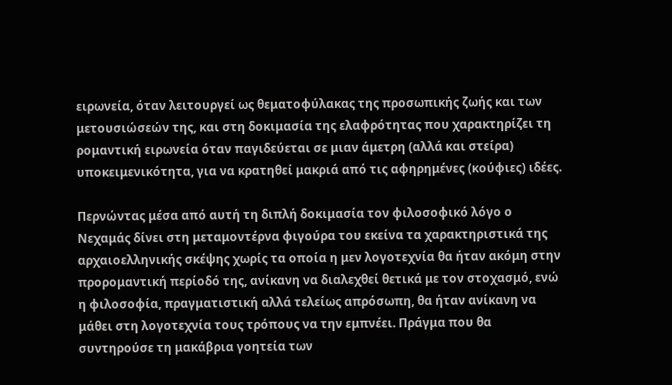ειρωνεία, όταν λειτουργεί ως θεματοφύλακας της προσωπικής ζωής και των μετουσιώσεών της, και στη δοκιμασία της ελαφρότητας που χαρακτηρίζει τη ρομαντική ειρωνεία όταν παγιδεύεται σε μιαν άμετρη (αλλά και στείρα) υποκειμενικότητα, για να κρατηθεί μακριά από τις αφηρημένες (κούφιες) ιδέες.

Περνώντας μέσα από αυτή τη διπλή δοκιμασία τον φιλοσοφικό λόγο ο Νεχαμάς δίνει στη μεταμοντέρνα φιγούρα του εκείνα τα χαρακτηριστικά της αρχαιοελληνικής σκέψης χωρίς τα οποία η μεν λογοτεχνία θα ήταν ακόμη στην προρομαντική περίοδό της, ανίκανη να διαλεχθεί θετικά με τον στοχασμό, ενώ η φιλοσοφία, πραγματιστική αλλά τελείως απρόσωπη, θα ήταν ανίκανη να μάθει στη λογοτεχνία τους τρόπους να την εμπνέει. Πράγμα που θα συντηρούσε τη μακάβρια γοητεία των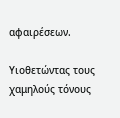αφαιρέσεων.

Υιοθετώντας τους χαμηλούς τόνους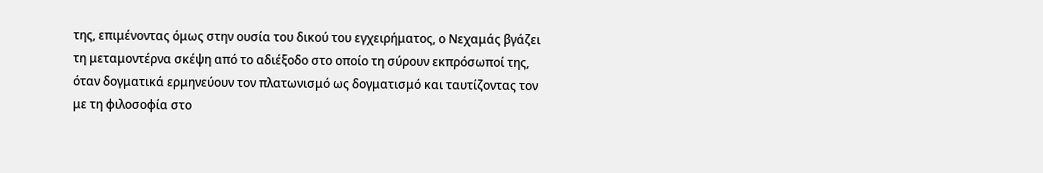της, επιμένοντας όμως στην ουσία του δικού του εγχειρήματος, ο Νεχαμάς βγάζει τη μεταμοντέρνα σκέψη από το αδιέξοδο στο οποίο τη σύρουν εκπρόσωποί της, όταν δογματικά ερμηνεύουν τον πλατωνισμό ως δογματισμό και ταυτίζοντας τον με τη φιλοσοφία στο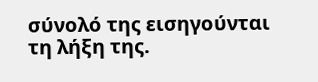σύνολό της εισηγούνται τη λήξη της.